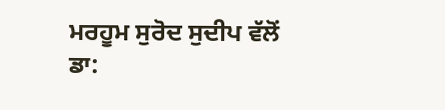ਮਰਹੂਮ ਸੁਰੋਦ ਸੁਦੀਪ ਵੱਲੋਂ ਡਾ: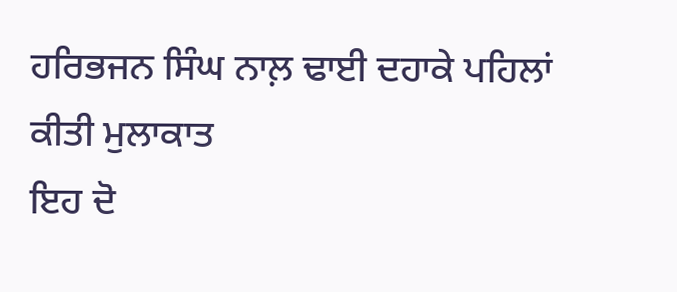ਹਰਿਭਜਨ ਸਿੰਘ ਨਾਲ਼ ਢਾਈ ਦਹਾਕੇ ਪਹਿਲਾਂ ਕੀਤੀ ਮੁਲਾਕਾਤ
ਇਹ ਦੋ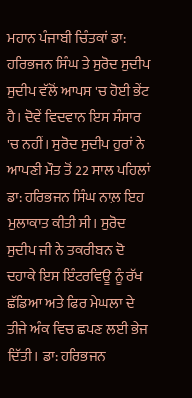ਮਹਾਨ ਪੰਜਾਬੀ ਚਿੰਤਕਾਂ ਡਾ: ਹਰਿਭਜਨ ਸਿੰਘ ਤੇ ਸੁਰੋਦ ਸੁਦੀਪ ਸੁਦੀਪ ਵੱਲੋਂ ਆਪਸ 'ਚ ਹੋਈ ਭੇਂਟ ਹੈ। ਦੋਵੇਂ ਵਿਦਵਾਨ ਇਸ ਸੰਸਾਰ 'ਚ ਨਹੀਂ। ਸੁਰੋਦ ਸੁਦੀਪ ਹੁਰਾਂ ਨੇ ਆਪਣੀ ਮੌਤ ਤੋਂ 22 ਸਾਲ ਪਹਿਲਾਂ ਡਾ: ਹਰਿਭਜਨ ਸਿੰਘ ਨਾਲ਼ ਇਹ ਮੁਲਾਕਾਤ ਕੀਤੀ ਸੀ। ਸੁਰੋਦ ਸੁਦੀਪ ਜੀ ਨੇ ਤਕਰੀਬਨ ਦੋ ਦਹਾਕੇ ਇਸ ਇੰਟਰਵਿਊ ਨੂੰ ਰੱਖ ਛੱਡਿਆ ਅਤੇ ਫਿਰ ਮੇਘਲਾ ਦੇ ਤੀਜੇ ਅੰਕ ਵਿਚ ਛਪਣ ਲਈ ਭੇਜ ਦਿੱਤੀ। ਡਾ: ਹਰਿਭਜਨ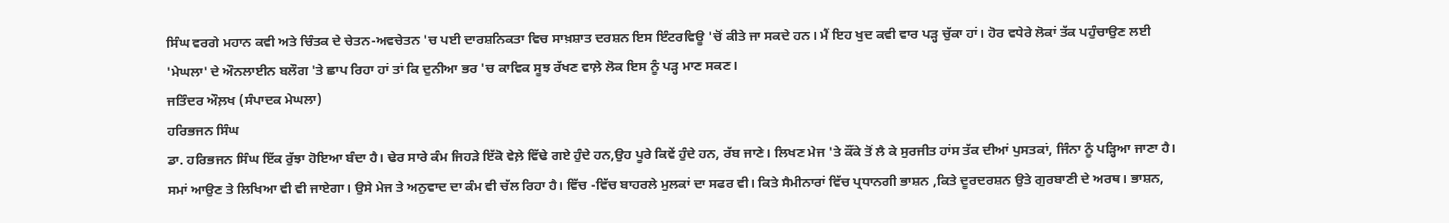ਸਿੰਘ ਵਰਗੇ ਮਹਾਨ ਕਵੀ ਅਤੇ ਚਿੰਤਕ ਦੇ ਚੇਤਨ-ਅਵਚੇਤਨ 'ਚ ਪਈ ਦਾਰਸ਼ਨਿਕਤਾ ਵਿਚ ਸਾਖ਼ਸ਼ਾਤ ਦਰਸ਼ਨ ਇਸ ਇੰਟਰਵਿਊ 'ਚੋਂ ਕੀਤੇ ਜਾ ਸਕਦੇ ਹਨ। ਮੈਂ ਇਹ ਖੁਦ ਕਵੀ ਵਾਰ ਪੜ੍ਹ ਚੁੱਕਾ ਹਾਂ। ਹੋਰ ਵਧੇਰੇ ਲੋਕਾਂ ਤੱਕ ਪਹੁੰਚਾਉਣ ਲਈ 'ਮੇਘਲਾ' ਦੇ ਔਨਲਾਈਨ ਬਲੌਗ 'ਤੇ ਛਾਪ ਰਿਹਾ ਹਾਂ ਤਾਂ ਕਿ ਦੁਨੀਆ ਭਰ 'ਚ ਕਾਵਿਕ ਸੂਝ ਰੱਖਣ ਵਾਲ਼ੇ ਲੋਕ ਇਸ ਨੂੰ ਪੜ੍ਹ ਮਾਣ ਸਕਣ।
ਜਤਿੰਦਰ ਔਲ਼ਖ (ਸੰਪਾਦਕ ਮੇਘਲਾ)
ਹਰਿਭਜਨ ਸਿੰਘ
ਡਾ. ਹਰਿਭਜਨ ਸਿੰਘ ਇੱਕ ਰੁੱਝਾ ਹੋਇਆ ਬੰਦਾ ਹੈ। ਢੇਰ ਸਾਰੇ ਕੰਮ ਜਿਹੜੇ ਇੱਕੋ ਵੇਲ਼ੇ ਵਿੱਢੇ ਗਏ ਹੁੰਦੇ ਹਨ,ਉਹ ਪੂਰੇ ਕਿਵੇਂ ਹੁੰਦੇ ਹਨ, ਰੱਬ ਜਾਣੇ। ਲਿਖਣ ਮੇਜ 'ਤੇ ਕੌਂਕੇ ਤੋਂ ਲੈ ਕੇ ਸੁਰਜੀਤ ਹਾਂਸ ਤੱਕ ਦੀਆਂ ਪੁਸਤਕਾਂ, ਜਿੰਨਾ ਨੂੰ ਪੜ੍ਹਿਆ ਜਾਣਾ ਹੈ। ਸਮਾਂ ਆਉਣ ਤੇ ਲਿਖਿਆ ਵੀ ਵੀ ਜਾਏਗਾ। ਉਸੇ ਮੇਜ ਤੇ ਅਨੁਵਾਦ ਦਾ ਕੰਮ ਵੀ ਚੱਲ ਰਿਹਾ ਹੈ। ਵਿੱਚ -ਵਿੱਚ ਬਾਹਰਲੇ ਮੁਲਕਾਂ ਦਾ ਸਫਰ ਵੀ। ਕਿਤੇ ਸੈਮੀਨਾਰਾਂ ਵਿੱਚ ਪ੍ਰਧਾਨਗੀ ਭਾਸ਼ਨ ,ਕਿਤੇ ਦੂਰਦਰਸ਼ਨ ਉਤੇ ਗੁਰਬਾਣੀ ਦੇ ਅਰਥ। ਭਾਸ਼ਨ,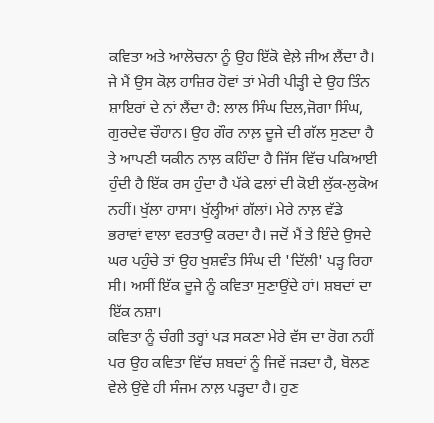ਕਵਿਤਾ ਅਤੇ ਆਲੋਚਨਾ ਨੂੰ ਉਹ ਇੱਕੋ ਵੇਲ਼ੇ ਜੀਅ ਲੈਂਦਾ ਹੈ। ਜੇ ਮੈਂ ਉਸ ਕੋਲ਼ ਹਾਜ਼ਿਰ ਹੋਵਾਂ ਤਾਂ ਮੇਰੀ ਪੀੜ੍ਹੀ ਦੇ ਉਹ ਤਿੰਨ ਸ਼ਾਇਰਾਂ ਦੇ ਨਾਂ ਲੈਂਦਾ ਹੈ: ਲਾਲ ਸਿੰਘ ਦਿਲ,ਜੋਗਾ ਸਿੰਘ, ਗੁਰਦੇਵ ਚੌਹਾਨ। ਉਹ ਗੌਰ ਨਾਲ਼ ਦੂਜੇ ਦੀ ਗੱਲ ਸੁਣਦਾ ਹੈ ਤੇ ਆਪਣੀ ਯਕੀਨ ਨਾਲ਼ ਕਹਿੰਦਾ ਹੈ ਜਿੱਸ ਵਿੱਚ ਪਕਿਆਈ ਹੁੰਦੀ ਹੈ ਇੱਕ ਰਸ ਹੁੰਦਾ ਹੈ ਪੱਕੇ ਫਲਾਂ ਦੀ ਕੋਈ ਲੁੱਕ-ਲੁਕੋਅ ਨਹੀਂ। ਖੁੱਲਾ ਹਾਸਾ। ਖੁੱਲ੍ਹੀਆਂ ਗੱਲਾਂ। ਮੇਰੇ ਨਾਲ਼ ਵੱਡੇ ਭਰਾਵਾਂ ਵਾਲਾ ਵਰਤਾਉ ਕਰਦਾ ਹੈ। ਜਦੋਂ ਮੈਂ ਤੇ ਇੰਦੇ ਉਸਦੇ ਘਰ ਪਹੁੰਚੇ ਤਾਂ ਉਹ ਖੁਸ਼ਵੰਤ ਸਿੰਘ ਦੀ 'ਦਿੱਲੀ' ਪੜ੍ਹ ਰਿਹਾ ਸੀ। ਅਸੀਂ ਇੱਕ ਦੂਜੇ ਨੂੰ ਕਵਿਤਾ ਸੁਣਾਉਂਦੇ ਹਾਂ। ਸ਼ਬਦਾਂ ਦਾ ਇੱਕ ਨਸ਼ਾ।
ਕਵਿਤਾ ਨੂੰ ਚੰਗੀ ਤਰ੍ਹਾਂ ਪੜ ਸਕਣਾ ਮੇਰੇ ਵੱਸ ਦਾ ਰੋਗ ਨਹੀਂ ਪਰ ਉਹ ਕਵਿਤਾ ਵਿੱਚ ਸ਼ਬਦਾਂ ਨੂੰ ਜਿਵੇਂ ਜੜਦਾ ਹੈ, ਬੋਲਣ ਵੇਲੇ ਉਂਵੇ ਹੀ ਸੰਜਮ ਨਾਲ਼ ਪੜ੍ਹਦਾ ਹੈ। ਹੁਣ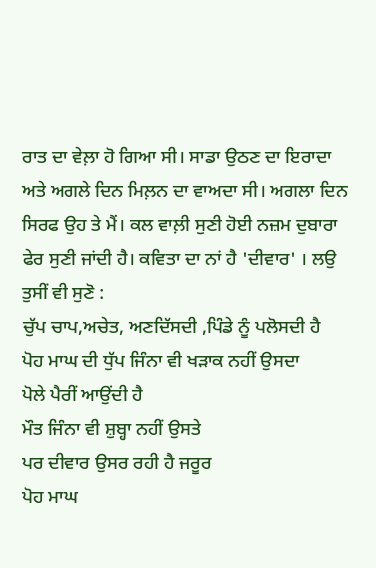ਰਾਤ ਦਾ ਵੇਲ਼ਾ ਹੋ ਗਿਆ ਸੀ। ਸਾਡਾ ਉਠਣ ਦਾ ਇਰਾਦਾ ਅਤੇ ਅਗਲੇ ਦਿਨ ਮਿਲ਼ਨ ਦਾ ਵਾਅਦਾ ਸੀ। ਅਗਲਾ ਦਿਨ ਸਿਰਫ ਉਹ ਤੇ ਮੈਂ। ਕਲ ਵਾਲ਼ੀ ਸੁਣੀ ਹੋਈ ਨਜ਼ਮ ਦੁਬਾਰਾ ਫੇਰ ਸੁਣੀ ਜਾਂਦੀ ਹੈ। ਕਵਿਤਾ ਦਾ ਨਾਂ ਹੈ 'ਦੀਵਾਰ' । ਲਉ ਤੁਸੀਂ ਵੀ ਸੁਣੋ :
ਚੁੱਪ ਚਾਪ,ਅਚੇਤ, ਅਣਦਿੱਸਦੀ ,ਪਿੰਡੇ ਨੂੰ ਪਲੋਸਦੀ ਹੈ
ਪੋਹ ਮਾਘ ਦੀ ਧੁੱਪ ਜਿੰਨਾ ਵੀ ਖੜਾਕ ਨਹੀਂ ਉਸਦਾ
ਪੋਲੇ ਪੈਰੀਂ ਆਉਂਦੀ ਹੈ
ਮੌਤ ਜਿੰਨਾ ਵੀ ਸ਼ੁਬ੍ਹਾ ਨਹੀਂ ਉਸਤੇ
ਪਰ ਦੀਵਾਰ ਉਸਰ ਰਹੀ ਹੈ ਜਰੂਰ
ਪੋਹ ਮਾਘ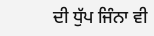ਦੀ ਧੁੱਪ ਜਿੰਨਾ ਵੀ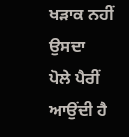ਖੜਾਕ ਨਹੀਂ ਉਸਦਾ
ਪੋਲੇ ਪੈਰੀਂ ਆਉਂਦੀ ਹੈ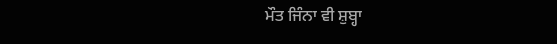ਮੌਤ ਜਿੰਨਾ ਵੀ ਸ਼ੁਬ੍ਹਾ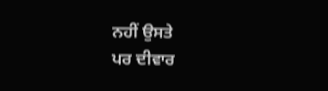ਨਹੀਂ ਉਸਤੇ
ਪਰ ਦੀਵਾਰ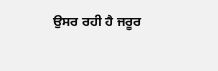ਉਸਰ ਰਹੀ ਹੈ ਜਰੂਰ